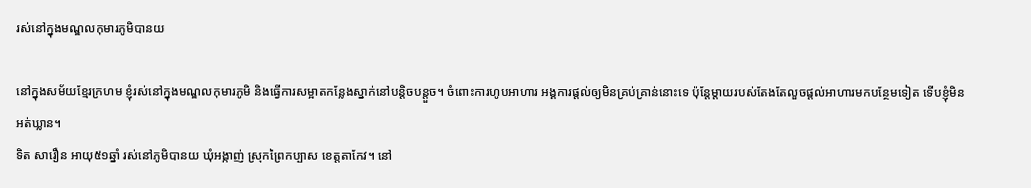រស់នៅក្នុងមណ្ឌលកុមារភូមិបានយ

នៅក្នុងសម័យខ្មែរក្រហម ខ្ញុំរស់នៅក្នុងមណ្ឌលកុមារភូមិ និងធ្វើការសម្អាតកន្លែងស្នាក់នៅបន្តិចបន្តួច។ ចំពោះការហូបអាហារ អង្គការផ្ដល់ឲ្យមិនគ្រប់គ្រាន់នោះទេ ប៉ុន្តែម្ដាយរបស់តែងតែលួចផ្ដល់អាហារមកបន្ថែមទៀត ទើបខ្ញុំមិនអត់ឃ្លាន។
ទិត សារឿន អាយុ៥១ឆ្នាំ រស់នៅភូមិបានយ ឃុំអង្កាញ់ ស្រុកព្រៃកប្បាស ខេត្តតាកែវ។ នៅ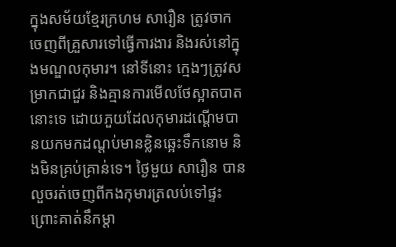ក្នុងសម័យខ្មែរក្រហម សារឿន ត្រូវចាកចេញពីគ្រួសារទៅធ្វើការងារ និងរស់នៅក្នុងមណ្ឌលកុមារ។ នៅទីនោះ ក្មេងៗត្រូវសម្រាកជាជួរ និងគ្មានការមើលថែស្អាតបាតនោះទេ ដោយភួយដែលកុមារដណ្ដើមបានយកមកដណ្ដប់មានខ្លិនឆ្អេះទឹកនោម និងមិនគ្រប់គ្រាន់ទេ។ ថ្ងៃមួយ សារឿន បានលួចរត់ចេញពីកងកុមារត្រលប់ទៅផ្ទះ ព្រោះគាត់នឹកម្ដា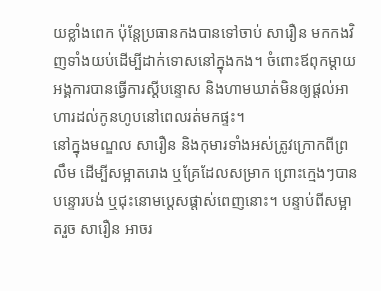យខ្លាំងពេក ប៉ុន្តែប្រធានកងបានទៅចាប់ សារឿន មកកងវិញទាំងយប់ដើម្បីដាក់ទោសនៅក្នុងកង។ ចំពោះឪពុកម្ដាយ អង្គការបានធ្វើការស្ដីបន្ទោស និងហាមឃាត់មិនឲ្យផ្ដល់អាហារដល់កូនហូបនៅពេលរត់មកផ្ទះ។
នៅក្នុងមណ្ឌល សារឿន និងកុមារទាំងអស់ត្រូវក្រោកពីព្រលឹម ដើម្បីសម្អាតរោង ឬគ្រែដែលសម្រាក ព្រោះក្មេងៗបានបន្ទោរបង់ ឬជុះនោមប្ដេសផ្ដាស់ពេញនោះ។ បន្ទាប់ពីសម្អាតរួច សារឿន អាចរ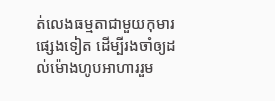ត់លេងធម្មតាជាមួយកុមារផ្សេងទៀត ដើម្បីរងចាំឲ្យដល់ម៉ោងហូបអាហាររួម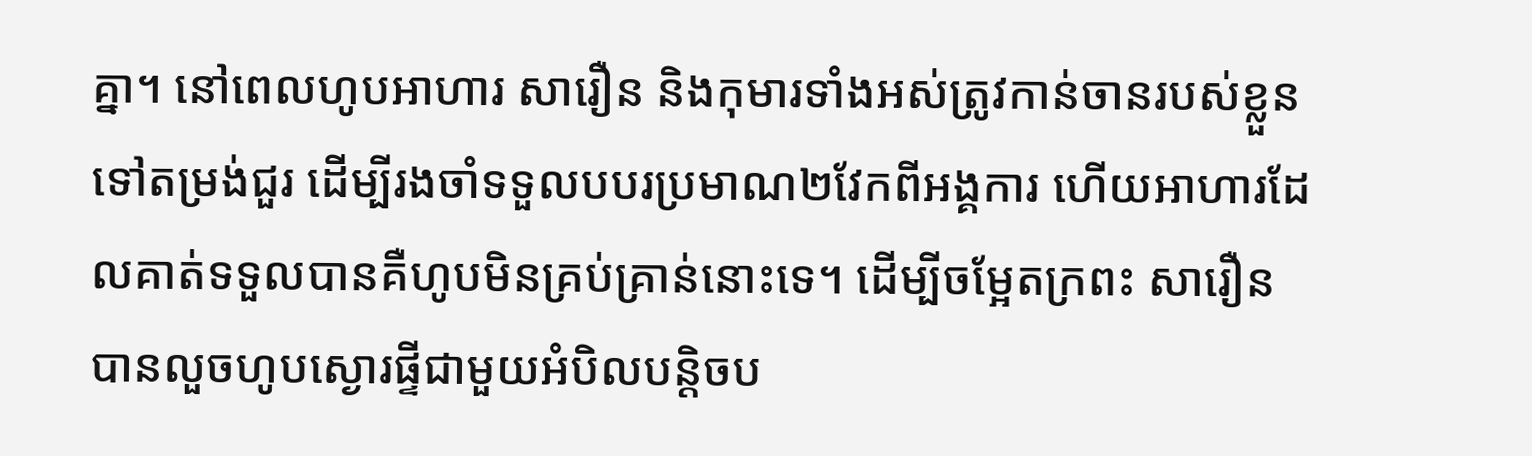គ្នា។ នៅពេលហូបអាហារ សារឿន និងកុមារទាំងអស់ត្រូវកាន់ចានរបស់ខ្លួនទៅតម្រង់ជួរ ដើម្បីរងចាំទទួលបបរប្រមាណ២វែកពីអង្គការ ហើយអាហារដែលគាត់ទទួលបានគឺហូបមិនគ្រប់គ្រាន់នោះទេ។ ដើម្បីចម្អែតក្រពះ សារឿន បានលួចហូបស្ងោរផ្ទីជាមួយអំបិលបន្តិចប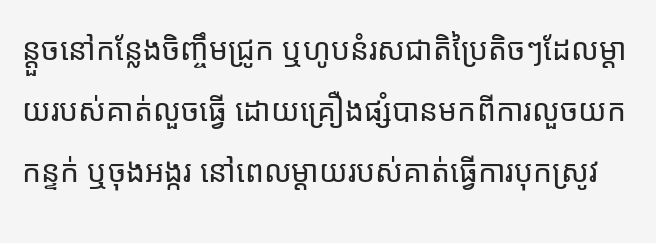ន្តួចនៅកន្លែងចិញ្ចឹមជ្រូក ឬហូបនំរសជាតិប្រៃតិចៗដែលម្ដាយរបស់គាត់លួចធ្វើ ដោយគ្រឿងផ្សំបានមកពីការលួចយកកន្ទក់ ឬចុងអង្ករ នៅពេលម្ដាយរបស់គាត់ធ្វើការបុកស្រូវ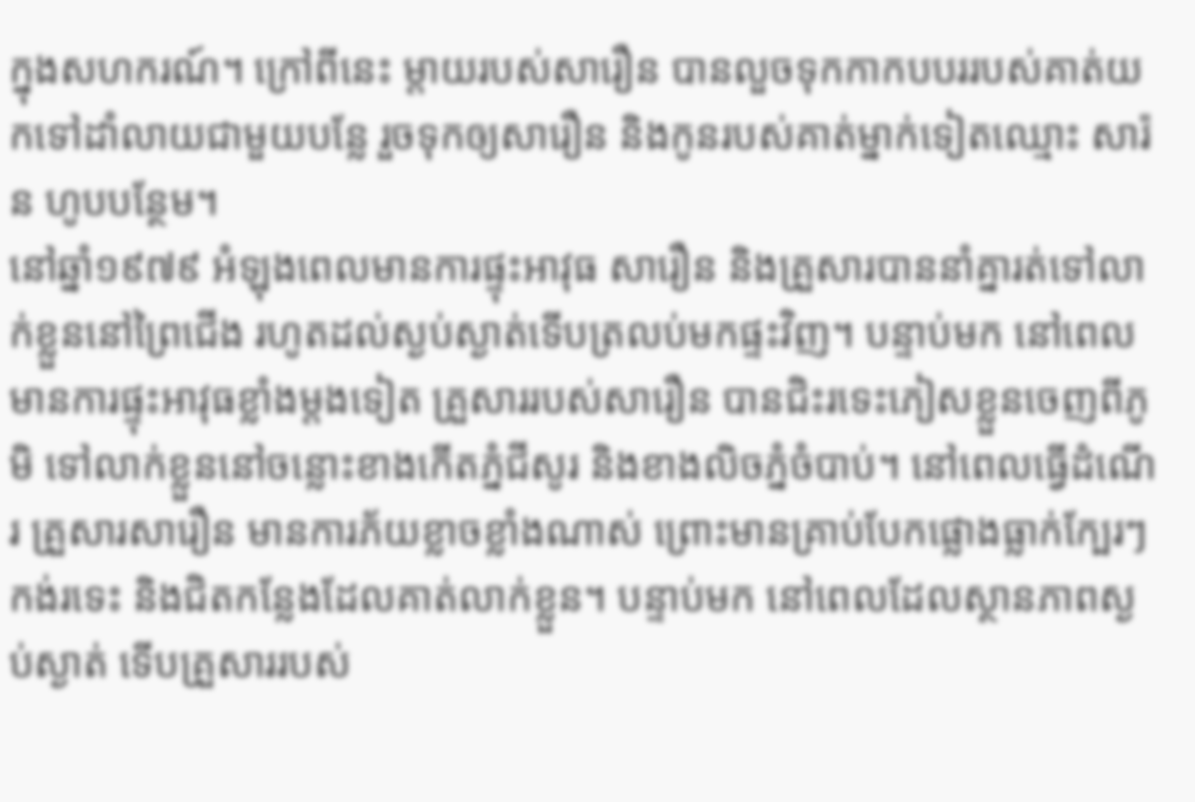ក្នុងសហករណ៍។ ក្រៅពីនេះ ម្ដាយរបស់សារឿន បានលួចទុកកាកបបររបស់គាត់យកទៅដាំលាយជាមួយបន្លែ រួចទុកឲ្យសារឿន និងកូនរបស់គាត់ម្នាក់ទៀតឈ្មោះ សារ៉ន ហូបបន្ថែម។
នៅឆ្នាំ១៩៧៩ អំឡុងពេលមានការផ្ទុះអាវុធ សារឿន និងគ្រួសារបាននាំគ្នារត់ទៅលាក់ខ្លួននៅព្រៃជើង រហូតដល់ស្ងប់ស្ងាត់ទើបត្រលប់មកផ្ទះវិញ។ បន្ទាប់មក នៅពេលមានការផ្ទុះអាវុធខ្លាំងម្ដងទៀត គ្រួសាររបស់សារឿន បានជិះរទេះភៀសខ្លួនចេញពីភូមិ ទៅលាក់ខ្លួននៅចន្លោះខាងកើតភ្នំជីសូរ និងខាងលិចភ្នំចំបាប់។ នៅពេលធ្វើដំណើរ គ្រួសារសារឿន មានការភ័យខ្លាចខ្លាំងណាស់ ព្រោះមានគ្រាប់បែកផ្លោងធ្លាក់ក្បែរៗកង់រទេះ និងជិតកន្លែងដែលគាត់លាក់ខ្លួន។ បន្ទាប់មក នៅពេលដែលស្ថានភាពស្ងប់ស្ងាត់ ទើបគ្រួសាររបស់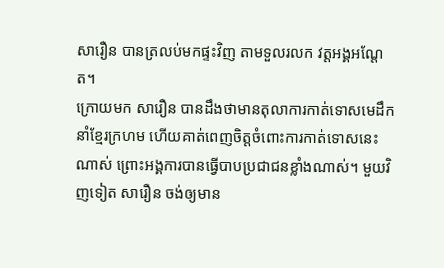សារឿន បានត្រលប់មកផ្ទះវិញ តាមទួលរលក វត្តអង្គអណ្ដែត។
ក្រោយមក សារឿន បានដឹងថាមានតុលាការកាត់ទោសមេដឹកនាំខ្មែរក្រហម ហើយគាត់ពេញចិត្តចំពោះការកាត់ទោសនេះណាស់ ព្រោះអង្គការបានធ្វើបាបប្រជាជនខ្លាំងណាស់។ មួយវិញទៀត សារឿន ចង់ឲ្យមាន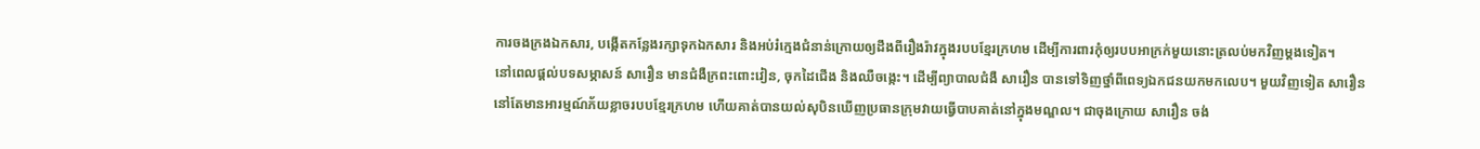ការចងក្រងឯកសារ, បង្កើតកន្លែងរក្សាទុកឯកសារ និងអប់រំក្មេងជំនាន់ក្រោយឲ្យដឹងពីរឿងរ៉ាវក្នុងរបបខ្មែរក្រហម ដើម្បីការពារកុំឲ្យរបបអាក្រក់មួយនោះត្រលប់មកវិញម្ដងទៀត។
នៅពេលផ្ដល់បទសម្ភាសន៍ សារឿន មានជំងឺក្រពះពោះវៀន, ចុកដៃជើង និងឈឺចង្កេះ។ ដើម្បីព្យាបាលជំងឺ សារឿន បានទៅទិញថ្នាំពីពេទ្យឯកជនយកមកលេប។ មួយវិញទៀត សារឿន នៅតែមានអារម្មណ៍ភ័យខ្លាចរបបខ្មែរក្រហម ហើយគាត់បានយល់សុបិនឃើញប្រធានក្រុមវាយធ្វើបាបគាត់នៅក្នុងមណ្ឌល។ ជាចុងក្រោយ សារឿន ចង់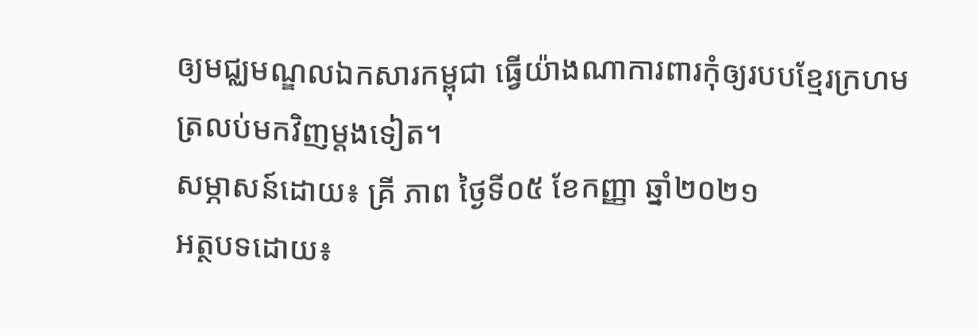ឲ្យមជ្ឈមណ្ឌលឯកសារកម្ពុជា ធ្វើយ៉ាងណាការពារកុំឲ្យរបបខ្មែរក្រហមត្រលប់មកវិញម្ដងទៀត។
សម្ភាសន៍ដោយ៖ គ្រី ភាព ថ្ងៃទី០៥ ខែកញ្ញា ឆ្នាំ២០២១
អត្ថបទដោយ៖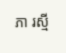ភា រស្មី